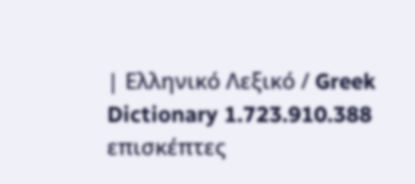| Ελληνικό Λεξικό / Greek Dictionary 1.723.910.388 επισκέπτες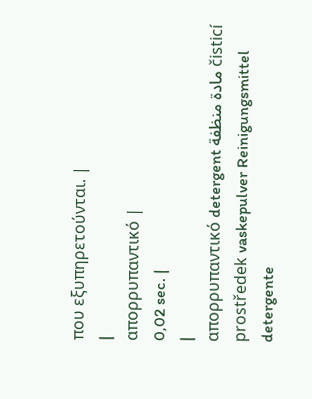που εξυπηρετούνται. |
|
απορρυπαντικό |
0,02 sec. |
|
απορρυπαντικό detergent مادة منظفة čisticí prostředek vaskepulver Reinigungsmittel detergente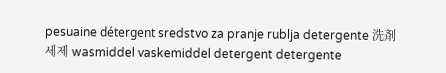pesuaine détergent sredstvo za pranje rublja detergente 洗剤 세제 wasmiddel vaskemiddel detergent detergente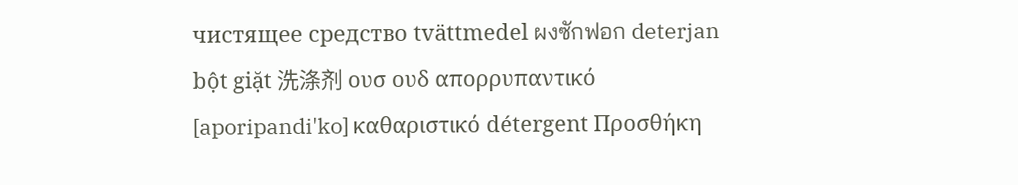чистящее средство tvättmedel ผงซักฟอก deterjan bột giặt 洗涤剂 ουσ ουδ απορρυπαντικό [aporipandi'ko] καθαριστικό détergent Προσθήκη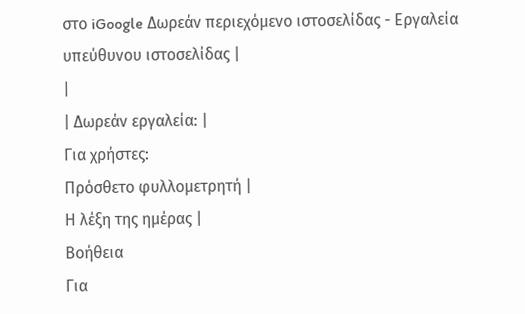στο iGoogle Δωρεάν περιεχόμενο ιστοσελίδας - Εργαλεία υπεύθυνου ιστοσελίδας |
|
| Δωρεάν εργαλεία: |
Για χρήστες:
Πρόσθετο φυλλομετρητή |
Η λέξη της ημέρας |
Βοήθεια
Για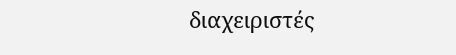διαχειριστές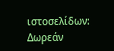ιστοσελίδων: Δωρεάν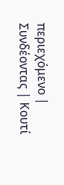περιεχόμενο | Συνδέοντας | Κουτί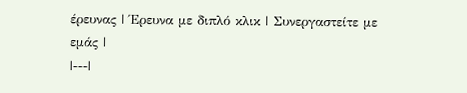έρευνας | Έρευνα με διπλό κλικ | Συνεργαστείτε με εμάς |
|---|